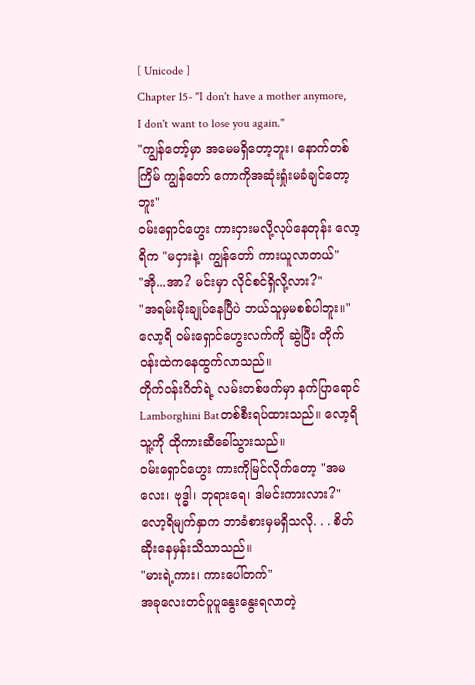[ Unicode ]
Chapter 15- "I don't have a mother anymore, I don't want to lose you again."
"ကျွန်တော့်မှာ အမေမရှိတော့ဘူး၊ နောက်တစ်ကြိမ် ကျွန်တော် ကောကိုအဆုံးရှုံးမခံချင်တော့ဘူး"
ဝမ်းရှောင်ဟွေး ကားငှားမလို့လုပ်နေတုန်း လော့ရိက "မငှားနဲ့၊ ကျွန်တော် ကားယူလာတယ်"
"အို...အာ? မင်းမှာ လိုင်စင်ရှိလို့လား?"
"အရမ်းမိုးချုပ်နေပြီပဲ ဘယ်သူမှမစစ်ပါဘူး။"
လော့ရိ ဝမ်းရှောင်ဟွေးလက်ကို ဆွဲပြီး တိုက်ဝန်းထဲကနေထွက်လာသည်။
တိုက်ဝန်းဂိတ်ရဲ့ လမ်းတစ်ဖက်မှာ နက်ပြာရောင် Lamborghini Batတစ်စီးရပ်ထားသည်။ လော့ရိ သူ့ကို ထိုကားဆီခေါ်သွားသည်။
ဝမ်းရှောင်ဟွေး ကားကိုမြင်လိုက်တော့ "အမလေး၊ ဗုဒ္ဓါ၊ ဘုရားရေ၊ ဒါမင်းကားလား?"
လော့ရိမျက်နှာက ဘာခံစားမှမရှိသလို. . . စိတ်ဆိုးနေမှန်းသိသာသည်။
"မားရဲ့ကား၊ ကားပေါ်တက်"
အခုလေးတင်ပူပူနွေးနွေးရလာတဲ့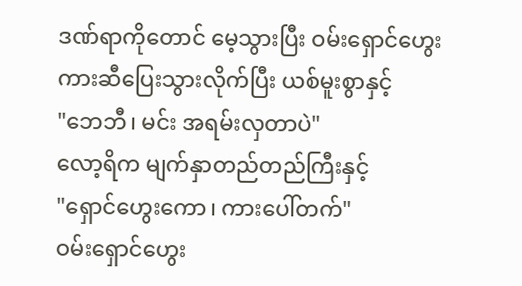ဒဏ်ရာကိုတောင် မေ့သွားပြီး ဝမ်းရှောင်ဟွေး ကားဆီပြေးသွားလိုက်ပြီး ယစ်မူးစွာနှင့်
"ဘေဘီ၊ မင်း အရမ်းလှတာပဲ"
လော့ရိက မျက်နှာတည်တည်ကြီးနှင့်
"ရှောင်ဟွေးကော၊ ကားပေါ်တက်"
ဝမ်းရှောင်ဟွေး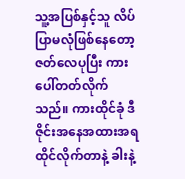သူ့အပြစ်နှင့်သူ လိပ်ပြာမလုံဖြစ်နေတော့ ဇတ်လေပုပြီး ကားပေါ်တတ်လိုက်သည်။ ကားထိုင်ခုံ ဒီဇိုင်းအနေအထားအရ ထိုင်လိုက်တာနဲ့ ခါးနဲ့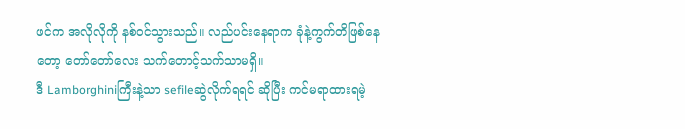ဖင်က အလိုလိုကို နစ်ဝင်သွားသည်။ လည်ပင်းနေရာက ခုံနဲ့ကွက်တိဖြစ်နေတော့ တော်တော်လေး သက်တောင့်သက်သာမရှိ။
ဒီ Lamborghiniကြီးနဲ့သာ sefileဆွဲလိုက်ရရင် ဆိုပြီး ကင်မရာထားရမဲ့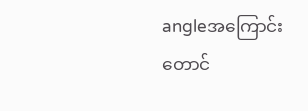angleအကြောင်းတောင်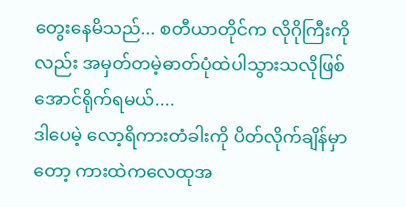တွေးနေမိသည်... စတီယာတိုင်က လိုဂိုကြီးကိုလည်း အမှတ်တမဲ့ဓာတ်ပုံထဲပါသွားသလိုဖြစ်အောင်ရိုက်ရမယ်....
ဒါပေမဲ့ လော့ရိကားတံခါးကို ပိတ်လိုက်ချိန်မှာတော့ ကားထဲကလေထုအ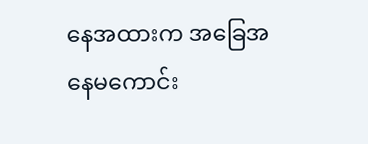နေအထားက အခြေအနေမကောင်း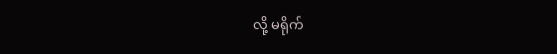လို့ မရိုက်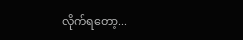လိုက်ရတော့...